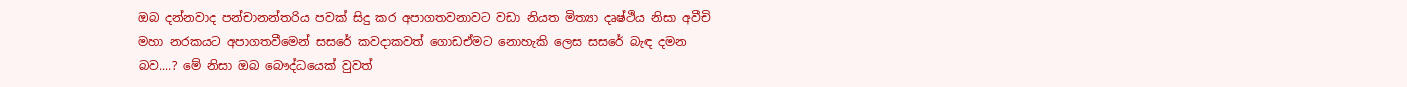ඔබ දන්නවාද පන්චානන්තරිය පවක් සිදු කර අපාගතවනාවට වඩා නියත මිත්‍යා දෘෂ්ථිය නිසා අවීචි මහා නරකයට අපාගතවීමෙන් සසරේ කවදාකවත් ගොඩඒමට නොහැකි ලෙස සසරේ බැඳ දමන බව....? මේ නිසා ඔබ බෞද්ධයෙක් වුවත්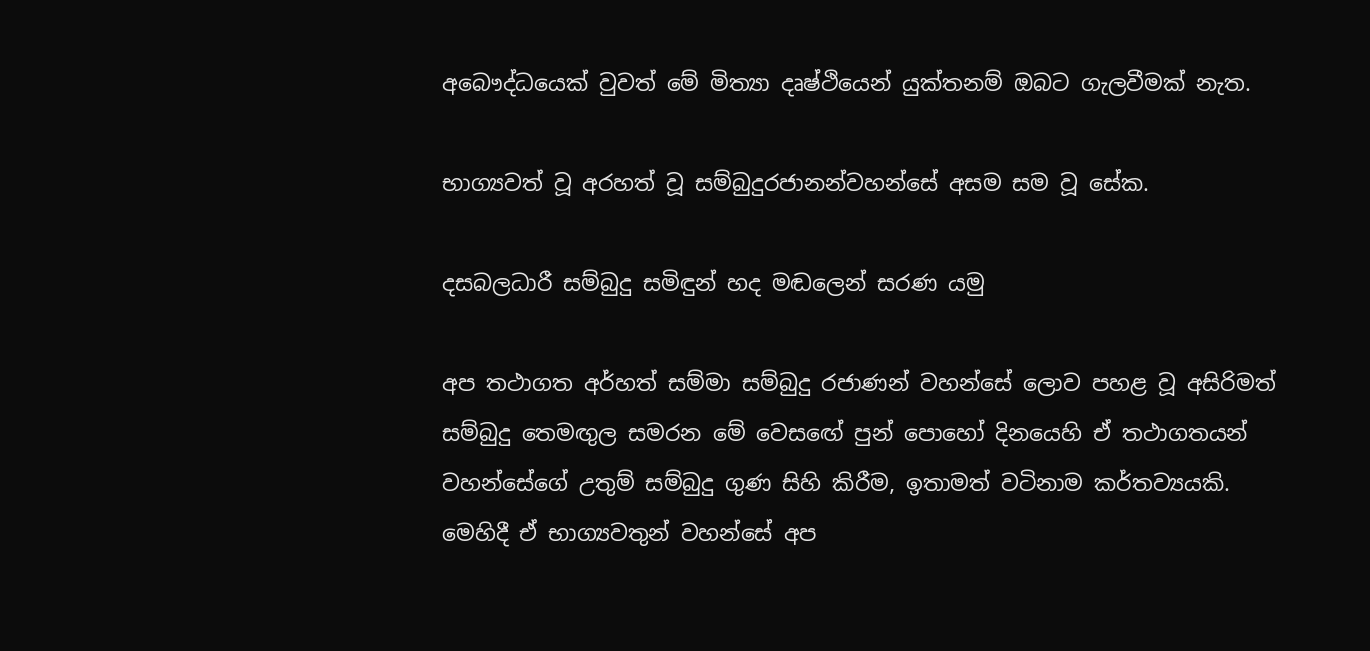අබෞද්ධයෙක් වුවත් මේ මිත්‍යා දෘෂ්ථියෙන් යුක්තනම් ඔබට ගැලවීමක් නැත.

භාග්‍යවත් වූ අරහත් වූ සම්බුදුරජානන්වහන්සේ අසම සම වූ සේක.

දසබලධාරී සම්බුදු සමිඳුන් හද මඬලෙන් සරණ යමු

අප තථාගත අර්හත් සම්මා සම්බුදු රජාණන් වහන්සේ ලොව පහළ වූ අසිරිමත් සම්බුදු තෙමඟුල සමරන මේ වෙසඟේ පුන් පොහෝ දිනයෙහි ඒ තථාගතයන් වහන්සේගේ උතුම් සම්බුදු ගුණ සිහි කිරීම, ඉතාමත් වටිනාම කර්තව්‍යයකි. මෙහිදී ඒ භාග්‍යවතුන් වහන්සේ අප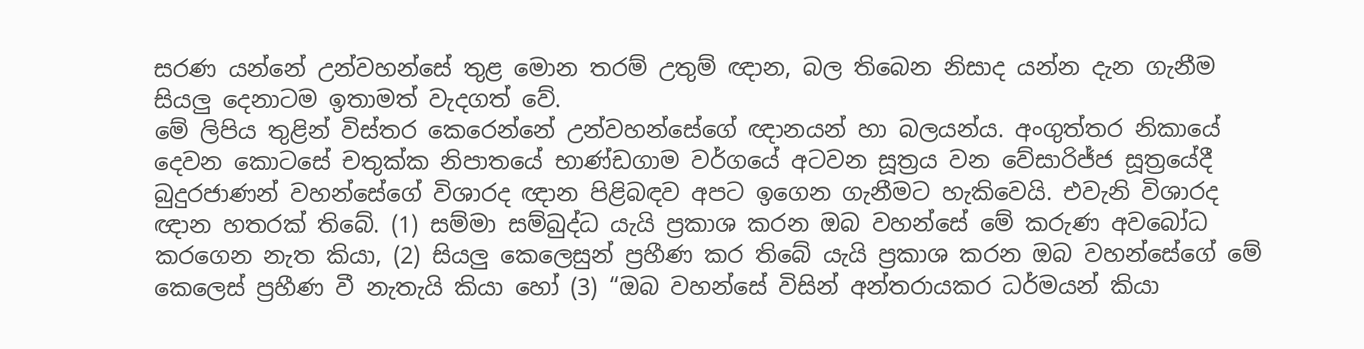සරණ යන්නේ උන්වහන්සේ තුළ මොන තරම් උතුම් ඥාන, බල තිබෙන නිසාද යන්න දැන ගැනීම සියලු දෙනාටම ඉතාමත් වැදගත් වේ.
මේ ලිපිය තුළින් විස්තර කෙරෙන්නේ උන්වහන්සේගේ ඥානයන් හා බලයන්ය. අංගුත්තර නිකායේ දෙවන කොටසේ චතුක්ක නිපාතයේ භාණ්ඩගාම වර්ගයේ අටවන සූත්‍රය වන වේසාරිජ්ජ සූත්‍රයේදී බුදුරජාණන් වහන්සේගේ විශාරද ඥාන පිළිබඳව අපට ඉගෙන ගැනීමට හැකිවෙයි. එවැනි විශාරද ඥාන හතරක් තිබේ. (1) සම්මා සම්බුද්ධ යැයි ප්‍රකාශ කරන ඔබ වහන්සේ මේ කරුණ අවබෝධ කරගෙන නැත කියා, (2) සියලු කෙලෙසුන් ප්‍රහීණ කර තිබේ යැයි ප්‍රකාශ කරන ඔබ වහන්සේගේ මේ කෙලෙස් ප්‍රහීණ වී නැතැයි කියා හෝ (3) “ඔබ වහන්සේ විසින් අන්තරායකර ධර්මයන් කියා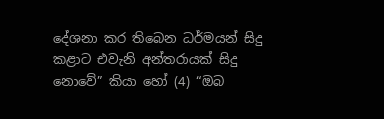දේශනා කර තිබෙන ධර්මයන් සිදු කළාට එවැනි අන්තරායක් සිදු නොවේ” කියා හෝ (4) “ඔබ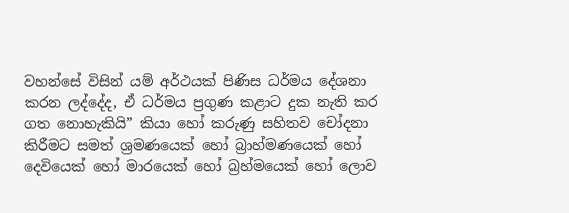වහන්සේ විසින් යම් අර්ථයක් පිණිස ධර්මය දේශනා කරන ලද්දේද, ඒ ධර්මය ප්‍රගුණ කළාට දුක නැති කර ගත නොහැකියි” කියා හෝ කරුණු සහිතව චෝදනා කිරීමට සමත් ශ්‍රමණයෙක් හෝ බ්‍රාහ්මණයෙක් හෝ දෙවියෙක් හෝ මාරයෙක් හෝ බ්‍රහ්මයෙක් හෝ ලොව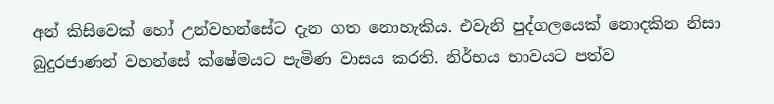අන් කිසිවෙක් හෝ උන්වහන්සේට දැන ගත නොහැකිය. එවැනි පුද්ගලයෙක් නොදකින නිසා බුදුරජාණන් වහන්සේ ක්ෂේමයට පැමිණ වාසය කරති. නිර්භය භාවයට පත්ව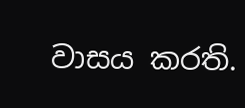වාසය කරති.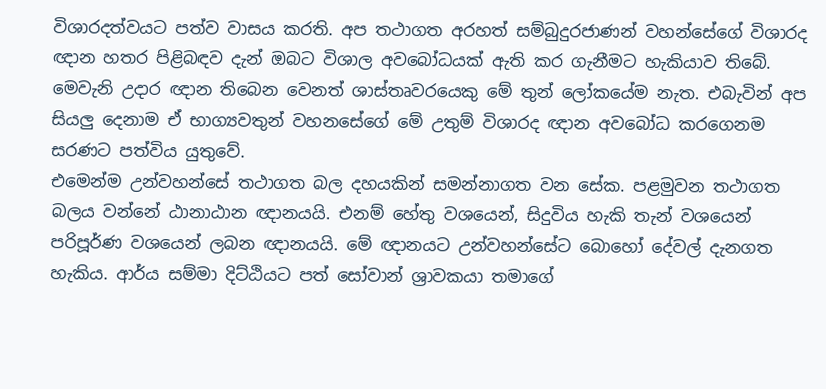විශාරදත්වයට පත්ව වාසය කරති. අප තථාගත අරහත් සම්බුදුරජාණන් වහන්සේගේ විශාරද ඥාන හතර පිළිබඳව දැන් ඔබට විශාල අවබෝධයක් ඇති කර ගැනීමට හැකියාව තිබේ. මෙවැනි උදාර ඥාන තිබෙන වෙනත් ශාස්තෘවරයෙකු මේ තුන් ලෝකයේම නැත. එබැවින් අප සියලු දෙනාම ඒ භාග්‍යවතුන් වහනසේගේ මේ උතුම් විශාරද ඥාන අවබෝධ කරගෙනම සරණට පත්විය යුතුවේ.
එමෙන්ම උන්වහන්සේ තථාගත බල දහයකින් සමන්නාගත වන සේක. පළමුවන තථාගත බලය වන්නේ ඨානාඨාන ඥානයයි. එනම් හේතු වශයෙන්, සිදුවිය හැකි තැන් වශයෙන් පරිපූර්ණ වශයෙන් ලබන ඥානයයි. මේ ඥානයට උන්වහන්සේට බොහෝ දේවල් දැනගත හැකිය. ආර්ය සම්මා දිට්ඨියට පත් සෝවාන් ශ්‍රාවකයා තමාගේ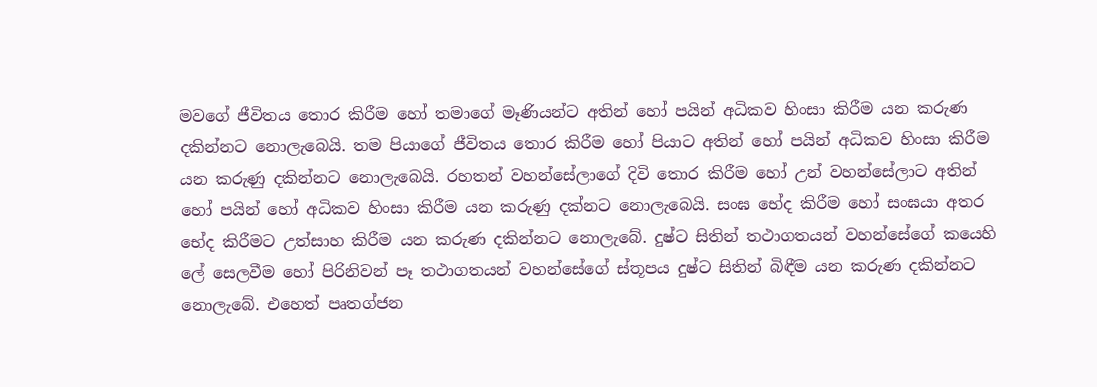මවගේ ජීවිතය තොර කිරීම හෝ තමාගේ මෑණියන්ට අතින් හෝ පයින් අධිකව හිංසා කිරීම යන කරුණ දකින්නට නොලැබෙයි. තම පියාගේ ජීවිතය තොර කිරීම හෝ පියාට අතින් හෝ පයින් අධිකව හිංසා කිරීම යන කරුණු දකින්නට නොලැබෙයි. රහතන් වහන්සේලාගේ දිවි තොර කිරීම හෝ උන් වහන්සේලාට අතින් හෝ පයින් හෝ අධිකව හිංසා කිරීම යන කරුණු දක්නට නොලැබෙයි. සංඝ භේද කිරීම හෝ සංඝයා අතර භේද කිරීමට උත්සාහ කිරීම යන කරුණ දකින්නට නොලැබේ. දුෂ්ට සිතින් තථාගතයන් වහන්සේගේ කයෙහි ලේ සෙලවීම හෝ පිරිනිවන් පෑ තථාගතයන් වහන්සේගේ ස්තූපය දුෂ්ට සිතින් බිඳීම යන කරුණ දකින්නට නොලැබේ. එහෙත් පෘතග්ජන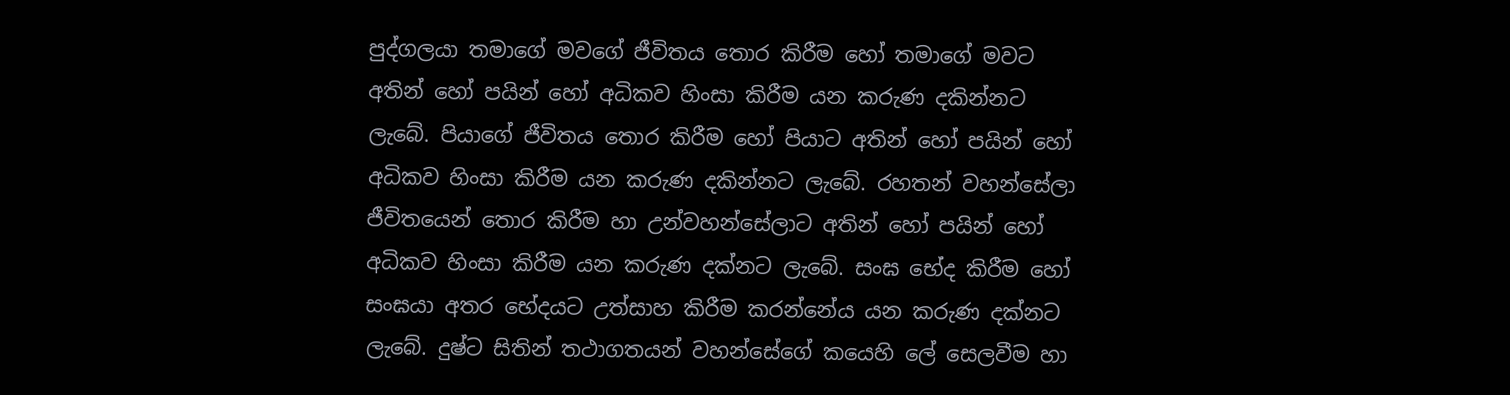පුද්ගලයා තමාගේ මවගේ ජීවිතය තොර කිරීම හෝ තමාගේ මවට අතින් හෝ පයින් හෝ අධිකව හිංසා කිරීම යන කරුණ දකින්නට ලැබේ. පියාගේ ජීවිතය තොර කිරීම හෝ පියාට අතින් හෝ පයින් හෝ අධිකව හිංසා කිරීම යන කරුණ දකින්නට ලැබේ. රහතන් වහන්සේලා ජීවිතයෙන් තොර කිරීම හා උන්වහන්සේලාට අතින් හෝ පයින් හෝ අධිකව හිංසා කිරීම යන කරුණ දක්නට ලැබේ. සංඝ භේද කිරීම හෝ සංඝයා අතර භේදයට උත්සාහ කිරීම කරන්නේය යන කරුණ දක්නට ලැබේ. දුෂ්ට සිතින් තථාගතයන් වහන්සේගේ කයෙහි ලේ සෙලවීම හා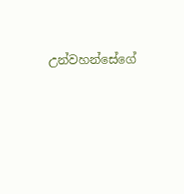උන්වහන්සේගේ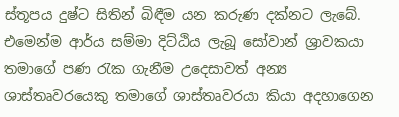ස්තූපය දුෂ්ට සිතින් බිඳීම යන කරුණ දක්නට ලැබේ.
එමෙන්ම ආර්ය සම්මා දිට්ඨිය ලැබූ සෝවාන් ශ්‍රාවකයා තමාගේ පණ රැක ගැනීම උදෙසාවත් අන්‍ය ශාස්තෘවරයෙකු තමාගේ ශාස්තෘවරයා කියා අදහාගෙන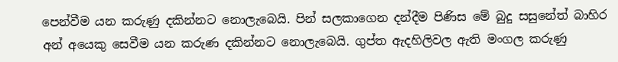පෙන්වීම යන කරුණු දකින්නට නොලැබෙයි. පින් සලකාගෙන දන්දීම පිණිස මේ බුදු සසුනේත් බාහිර අන් අයෙකු සෙවීම යන කරුණ දකින්නට නොලැබෙයි. ගුප්ත ඇදහිලිවල ඇති මංගල කරුණු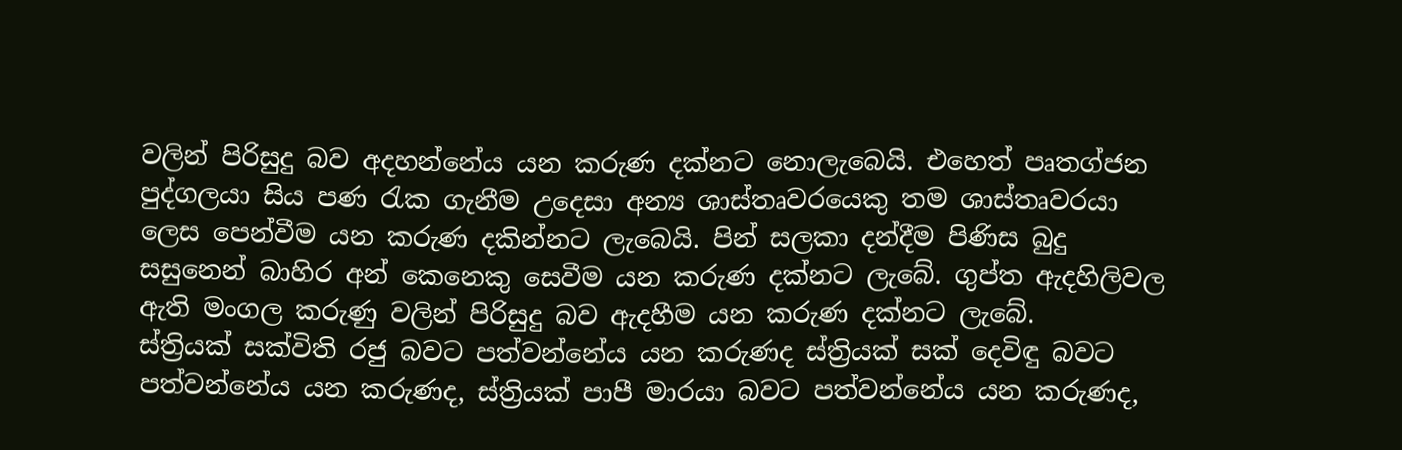වලින් පිරිසුදු බව අදහන්නේය යන කරුණ දක්නට නොලැබෙයි. එහෙත් පෘතග්ජන පුද්ගලයා සිය පණ රැක ගැනීම උදෙසා අන්‍ය ශාස්තෘවරයෙකු තම ශාස්තෘවරයා ලෙස පෙන්වීම යන කරුණ දකින්නට ලැබෙයි. පින් සලකා දන්දීම පිණිස බුදු සසුනෙන් බාහිර අන් කෙනෙකු සෙවීම යන කරුණ දක්නට ලැබේ. ගුප්ත ඇදහිලිවල ඇති මංගල කරුණු වලින් පිරිසුදු බව ඇදහීම යන කරුණ දක්නට ලැබේ.
ස්ත්‍රියක් සක්විති රජු බවට පත්වන්නේය යන කරුණද ස්ත්‍රියක් සක් දෙවිඳු බවට පත්වන්නේය යන කරුණද, ස්ත්‍රියක් පාපී මාරයා බවට පත්වන්නේය යන කරුණද,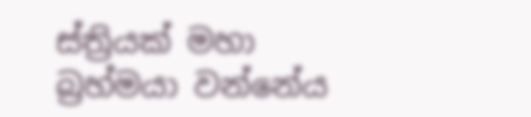ස්ත්‍රියක් මහා බ්‍රහ්මයා වන්නේය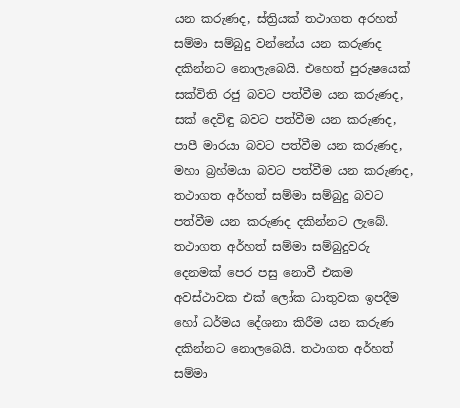යන කරුණද, ස්ත්‍රියක් තථාගත අරහත් සම්මා සම්බුදු වන්නේය යන කරුණද දකින්නට නොලැබෙයි. එහෙත් පුරුෂයෙක් සක්විති රජු බවට පත්වීම යන කරුණද, සක් දෙවිඳු බවට පත්වීම යන කරුණද, පාපී මාරයා බවට පත්වීම යන කරුණද, මහා බ්‍රහ්මයා බවට පත්වීම යන කරුණද, තථාගත අර්හත් සම්මා සම්බුදු බවට පත්වීම යන කරුණද දකින්නට ලැබේ. තථාගත අර්හත් සම්මා සම්බුදුවරු දෙනමක් පෙර පසු නොවී එකම අවස්ථාවක එක් ලෝක ධාතුවක ඉපදීම හෝ ධර්මය දේශනා කිරීම යන කරුණ දකින්නට නොලබෙයි. තථාගත අර්හත් සම්මා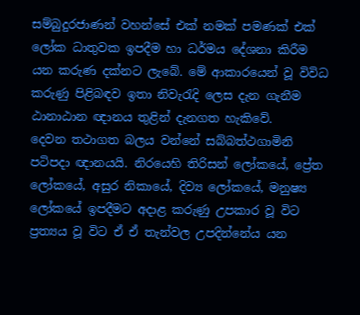සම්බුදුරජාණන් වහන්සේ එක් නමක් පමණක් එක් ලෝක ධාතුවක ඉපදීම හා ධර්මය දේශනා කිරීම යන කරුණ දක්නට ලැබේ. මේ ආකාරයෙන් වූ විවිධ කරුණු පිළිබඳව ඉතා නිවැරැදි ලෙස දැන ගැනීම ඨානාඨාන ඥානය තුළින් දැනගත හැකිවේ.
දෙවන තථාගත බලය වන්නේ සබ්බත්ථගාමිනි පටිපදා ඥානයයි. නිරයෙහි තිරිසන් ලෝකයේ, ප්‍රේත ලෝකයේ, අසුර නිකායේ, දිව්‍ය ලෝකයේ, මනුෂ්‍ය ලෝකයේ ඉපදීමට අදාළ කරුණු උපකාර වූ විට ප්‍රත්‍යය වූ විට ඒ ඒ තැන්වල උපදින්නේය යන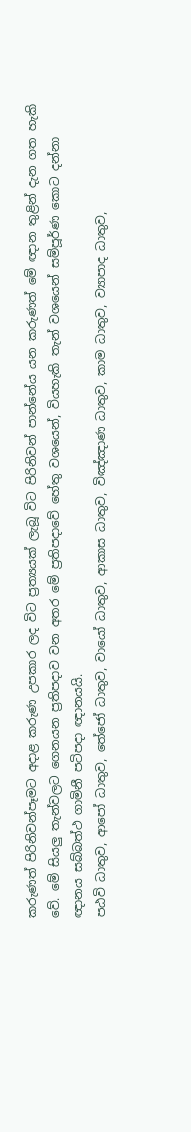කරුණත් පිරිනිවන්පෑමට අදාළ කරුණ උපකාර ලද විට ප්‍රත්‍යයක් ලැබූ විට පිරිනිවන් පාන්නේය යන කරුණත් මේ ඥාන තුළින් දැන ගත හැකි වේ. මේ සියලු තැන්වලට ගෙනයන ප්‍රතිපදාව වන අතර මේ ප්‍රතිපදාවේ හේතු වශයෙන්, වියහැකි තැන් වශයෙන් සම්පූර්ණ කොට දන්නා ඥානය සබ්බත්ථ ගාමිනී පටිපදා ඥානයයි.
පඨවි ධාතුව, ආපෝ ධාතුව, තේජෝ ධාතුව, වායෝ ධාතුව, ආකාස ධාතුව, විඤ්ඤාණ ධාතුව, කාම ධාතුව, ව්‍යාපාද ධාතුව,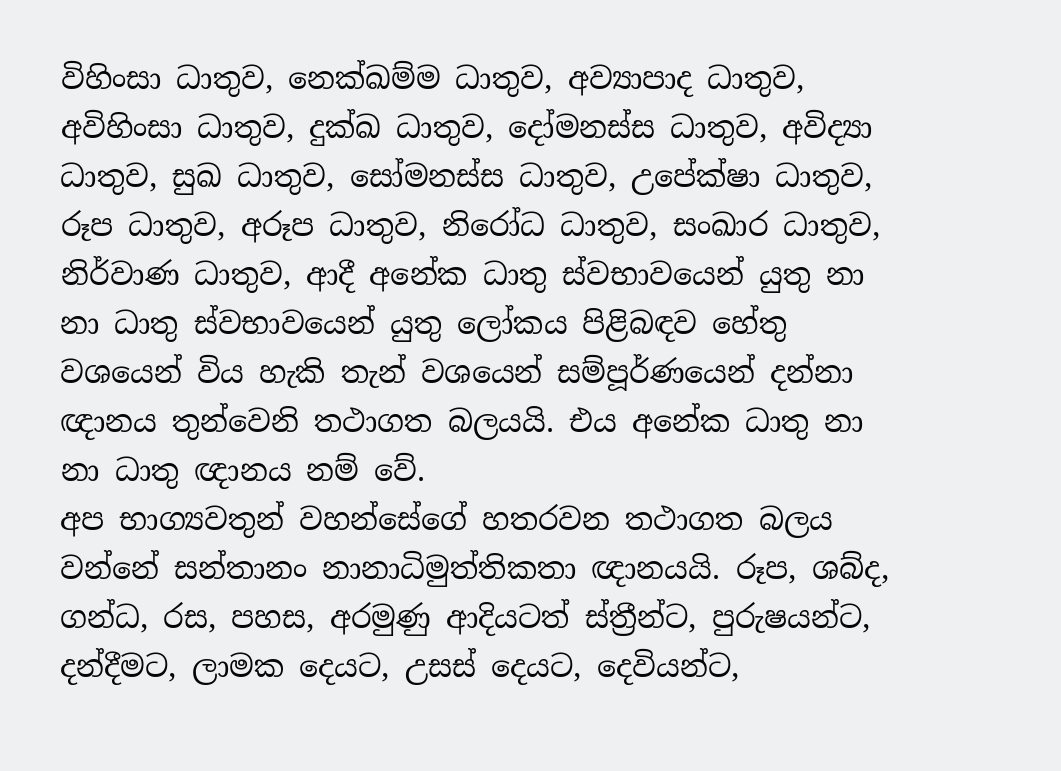විහිංසා ධාතුව, නෙක්ඛම්ම ධාතුව, අව්‍යාපාද ධාතුව, අවිහිංසා ධාතුව, දුක්ඛ ධාතුව, දෝමනස්ස ධාතුව, අවිද්‍යා ධාතුව, සුඛ ධාතුව, සෝමනස්ස ධාතුව, උපේක්ෂා ධාතුව, රූප ධාතුව, අරූප ධාතුව, නිරෝධ ධාතුව, සංඛාර ධාතුව, නිර්වාණ ධාතුව, ආදී අනේක ධාතු ස්වභාවයෙන් යුතු නා නා ධාතු ස්වභාවයෙන් යුතු ලෝකය පිළිබඳව හේතු වශයෙන් විය හැකි තැන් වශයෙන් සම්පූර්ණයෙන් දන්නා ඥානය තුන්වෙනි තථාගත බලයයි. එය අනේක ධාතු නා නා ධාතු ඥානය නම් වේ.
අප භාග්‍යවතුන් වහන්සේගේ හතරවන තථාගත බලය වන්නේ සන්තානං නානාධිමුත්තිකතා ඥානයයි. රූප, ශබ්ද, ගන්ධ, රස, පහස, අරමුණු ආදියටත් ස්ත්‍රීන්ට, පුරුෂයන්ට, දන්දීමට, ලාමක දෙයට, උසස් දෙයට, දෙවියන්ට,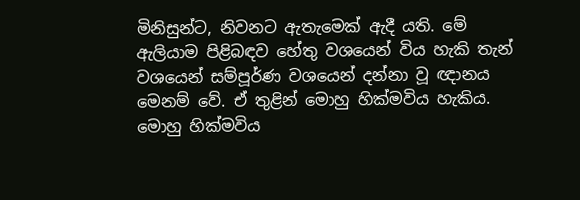මිනිසුන්ට, නිවනට ඇතැමෙක් ඇදී යති. මේ ඇලියාම පිළිබඳව හේතු වශයෙන් විය හැකි තැන් වශයෙන් සම්පූර්ණ වශයෙන් දන්නා වූ ඥානය මෙනම් වේ. ඒ තුළින් මොහු හික්මවිය හැකිය. මොහු හික්මවිය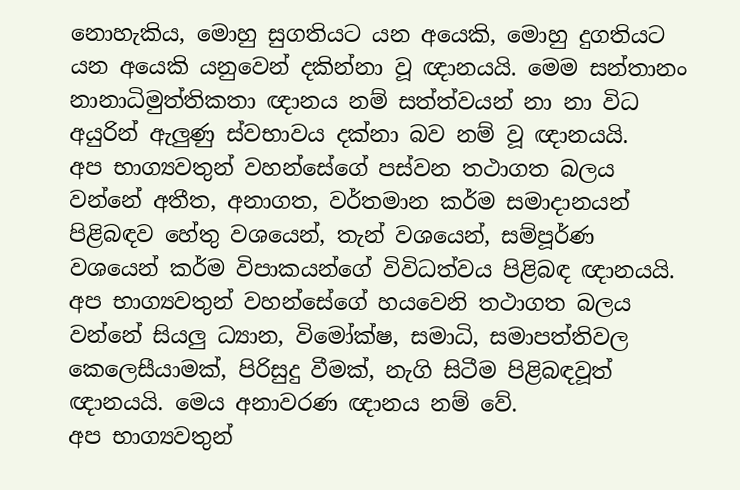නොහැකිය, මොහු සුගතියට යන අයෙකි, මොහු දුගතියට යන අයෙකි යනුවෙන් දකින්නා වූ ඥානයයි. මෙම සන්තානං නානාධිමුත්තිකතා ඥානය නම් සත්ත්වයන් නා නා විධ අයුරින් ඇලුණු ස්වභාවය දක්නා බව නම් වූ ඥානයයි.
අප භාග්‍යවතුන් වහන්සේගේ පස්වන තථාගත බලය වන්නේ අතීත, අනාගත, වර්තමාන කර්ම සමාදානයන් පිළිබඳව හේතු වශයෙන්, තැන් වශයෙන්, සම්පූර්ණ වශයෙන් කර්ම විපාකයන්ගේ විවිධත්වය පිළිබඳ ඥානයයි.
අප භාග්‍යවතුන් වහන්සේගේ හයවෙනි තථාගත බලය වන්නේ සියලු ධ්‍යාන, විමෝක්ෂ, සමාධි, සමාපත්තිවල කෙලෙසීයාමක්, පිරිසුදු වීමක්, නැගි සිටීම පිළිබඳවූත් ඥානයයි. මෙය අනාවරණ ඥානය නම් වේ.
අප භාග්‍යවතුන්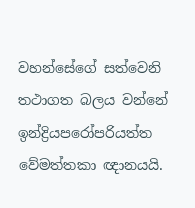වහන්සේගේ සත්වෙනි තථාගත බලය වන්නේ ඉන්ද්‍රියපරෝපරියත්ත වේමත්තකා ඥානයයි.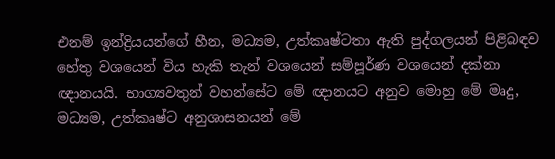එනම් ඉන්ද්‍රියයන්ගේ හීන, මධ්‍යම, උත්කෘෂ්ටතා ඇති පුද්ගලයන් පිළිබඳව හේතු වශයෙන් විය හැකි තැන් වශයෙන් සම්පූර්ණ වශයෙන් දක්නා ඥානයයි. භාග්‍යවතුන් වහන්සේට මේ ඥානයට අනුව මොහු මේ මෘදු, මධ්‍යම, උත්කෘෂ්ට අනුශාසනයන් මේ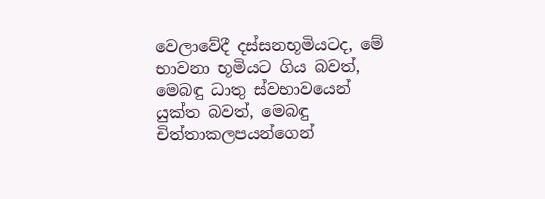වෙලාවේදී දස්සනභූමියටද, මේ භාවනා භූමියට ගිය බවත්, මෙබඳු ධාතු ස්වභාවයෙන් යුක්ත බවත්, මෙබඳු චිත්තාකලපයන්ගෙන්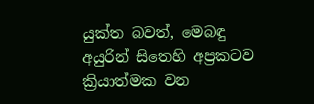යුක්ත බවත්, මෙබඳු අයුරින් සිතෙහි අප්‍රකටව ක්‍රියාත්මක වන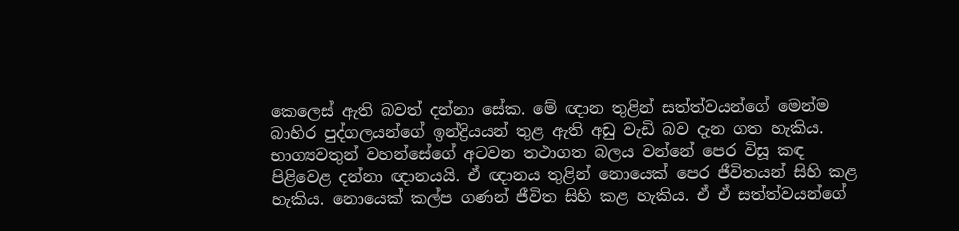කෙලෙස් ඇති බවත් දන්නා සේක. මේ ඥාන තුළින් සත්ත්වයන්ගේ මෙන්ම බාහිර පුද්ගලයන්ගේ ඉන්ද්‍රියයන් තුළ ඇති අඩු වැඩි බව දැන ගත හැකිය.
භාග්‍යවතුන් වහන්සේගේ අටවන තථාගත බලය වන්නේ පෙර විසූ කඳ පිළිවෙළ දන්නා ඥානයයි. ඒ ඥානය තුළින් නොයෙක් පෙර ජීවිතයන් සිහි කළ හැකිය. නොයෙක් කල්ප ගණන් ජීවිත සිහි කළ හැකිය. ඒ ඒ සත්ත්වයන්ගේ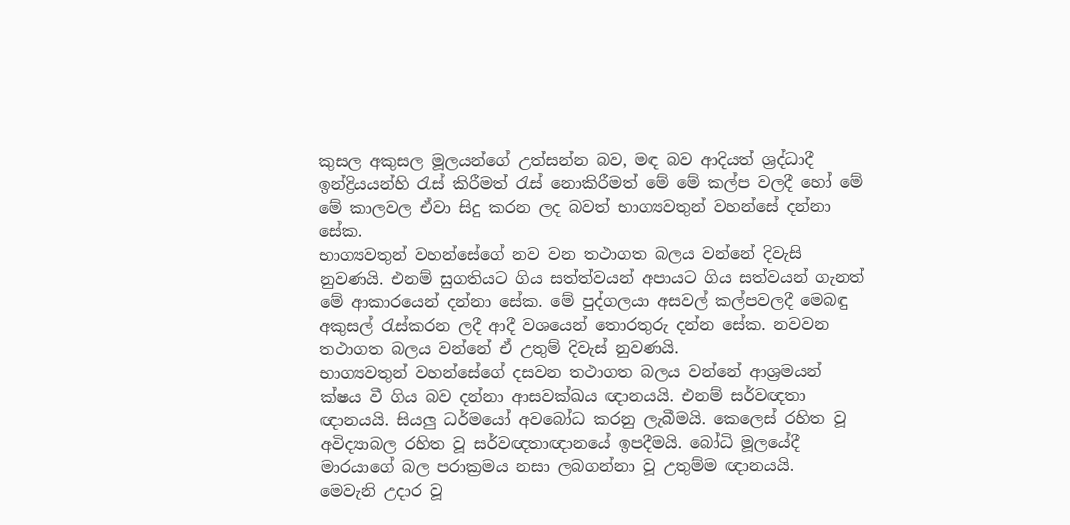කුසල අකුසල මූලයන්ගේ උත්සන්න බව, මඳ බව ආදියත් ශ්‍රද්ධාදී ඉන්ද්‍රියයන්හි රැස් කිරීමත් රැස් නොකිරීමත් මේ මේ කල්ප වලදී හෝ මේ මේ කාලවල ඒවා සිදු කරන ලද බවත් භාග්‍යවතුන් වහන්සේ දන්නා සේක.
භාග්‍යවතුන් වහන්සේගේ නව වන තථාගත බලය වන්නේ දිවැසි නුවණයි. එනම් සුගතියට ගිය සත්ත්වයන් අපායට ගිය සත්වයන් ගැනත් මේ ආකාරයෙන් දන්නා සේක. මේ පුද්ගලයා අසවල් කල්පවලදී මෙබඳු අකුසල් රැස්කරන ලදී ආදී වශයෙන් තොරතුරු දන්න සේක. නවවන තථාගත බලය වන්නේ ඒ උතුම් දිවැස් නුවණයි.
භාග්‍යවතුන් වහන්සේගේ දසවන තථාගත බලය වන්නේ ආශ්‍රමයන් ක්ෂය වී ගිය බව දන්නා ආසවක්ඛය ඥානයයි. එනම් සර්වඥතා ඥානයයි. සියලු ධර්මයෝ අවබෝධ කරනු ලැබීමයි. කෙලෙස් රහිත වූ අවිද්‍යාබල රහිත වූ සර්වඥතාඥානයේ ඉපදීමයි. බෝධි මූලයේදී මාරයාගේ බල පරාක්‍රමය නසා ලබගන්නා වූ උතුම්ම ඥානයයි.
මෙවැනි උදාර වූ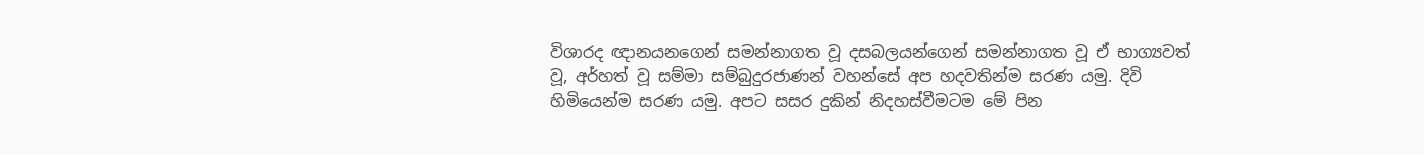විශාරද ඥානයනගෙන් සමන්නාගත වූ දසබලයන්ගෙන් සමන්නාගත වූ ඒ භාග්‍යවත් වූ, අර්හත් වූ සම්මා සම්බුදුරජාණන් වහන්සේ අප හදවතින්ම සරණ යමු. දිවි හිමියෙන්ම සරණ යමු. අපට සසර දුකින් නිදහස්වීමටම මේ පින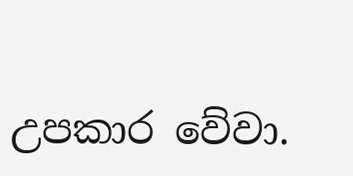උපකාර වේවා.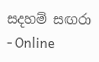සදහම් සඟරා - Online